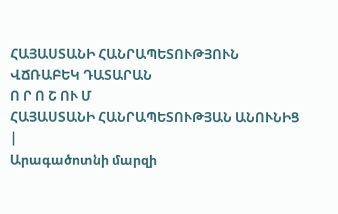ՀԱՅԱՍՏԱՆԻ ՀԱՆՐԱՊԵՏՈՒԹՅՈՒՆ
ՎՃՌԱԲԵԿ ԴԱՏԱՐԱՆ
Ո Ր Ո Շ ՈՒ Մ
ՀԱՅԱՍՏԱՆԻ ՀԱՆՐԱՊԵՏՈՒԹՅԱՆ ԱՆՈՒՆԻՑ
|
Արագածոտնի մարզի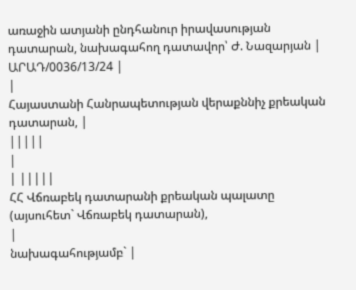առաջին ատյանի ընդհանուր իրավասության դատարան, նախագահող դատավոր՝ Ժ. Նազարյան |
ԱՐԱԴ/0036/13/24 |
|
Հայաստանի Հանրապետության վերաքննիչ քրեական դատարան, |
|||||
|
| |||||
ՀՀ Վճռաբեկ դատարանի քրեական պալատը (այսուհետ` Վճռաբեկ դատարան),
|
նախագահությամբ` |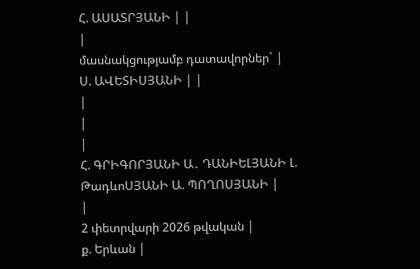Հ. ԱՍԱՏՐՅԱՆԻ | |
|
մասնակցությամբ դատավորներ` |
Ս. ԱՎԵՏԻՍՅԱՆԻ | |
|
|
|
Հ. ԳՐԻԳՈՐՅԱՆԻ Ա․ ԴԱՆԻԵԼՅԱՆԻ Լ. ԹադևոՍՅԱՆԻ Ա. ՊՈՂՈՍՅԱՆԻ |
|
2 փետրվարի 2026 թվական |
ք. Երևան |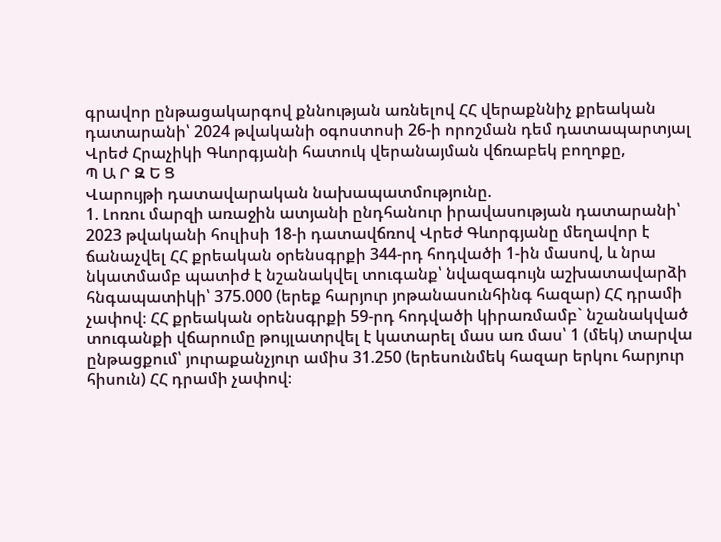գրավոր ընթացակարգով քննության առնելով ՀՀ վերաքննիչ քրեական դատարանի՝ 2024 թվականի օգոստոսի 26-ի որոշման դեմ դատապարտյալ Վրեժ Հրաչիկի Գևորգյանի հատուկ վերանայման վճռաբեկ բողոքը,
Պ Ա Ր Զ Ե Ց
Վարույթի դատավարական նախապատմությունը.
1. Լոռու մարզի առաջին ատյանի ընդհանուր իրավասության դատարանի՝ 2023 թվականի հուլիսի 18-ի դատավճռով Վրեժ Գևորգյանը մեղավոր է ճանաչվել ՀՀ քրեական օրենսգրքի 344-րդ հոդվածի 1-ին մասով, և նրա նկատմամբ պատիժ է նշանակվել տուգանք՝ նվազագույն աշխատավարձի հնգապատիկի՝ 375.000 (երեք հարյուր յոթանասունհինգ հազար) ՀՀ դրամի չափով։ ՀՀ քրեական օրենսգրքի 59-րդ հոդվածի կիրառմամբ` նշանակված տուգանքի վճարումը թույլատրվել է կատարել մաս առ մաս՝ 1 (մեկ) տարվա ընթացքում՝ յուրաքանչյուր ամիս 31.250 (երեսունմեկ հազար երկու հարյուր հիսուն) ՀՀ դրամի չափով։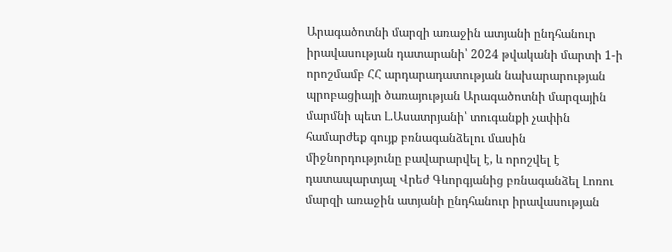Արագածոտնի մարզի առաջին ատյանի ընդհանուր իրավասության դատարանի՝ 2024 թվականի մարտի 1-ի որոշմամբ ՀՀ արդարադատության նախարարության պրոբացիայի ծառայության Արագածոտնի մարզային մարմնի պետ Լ.Ասատրյանի՝ տուգանքի չափին համարժեք գույք բռնագանձելու մասին միջնորդությունը բավարարվել է, և որոշվել է դատապարտյալ Վրեժ Գևորգյանից բռնագանձել Լոռու մարզի առաջին ատյանի ընդհանուր իրավասության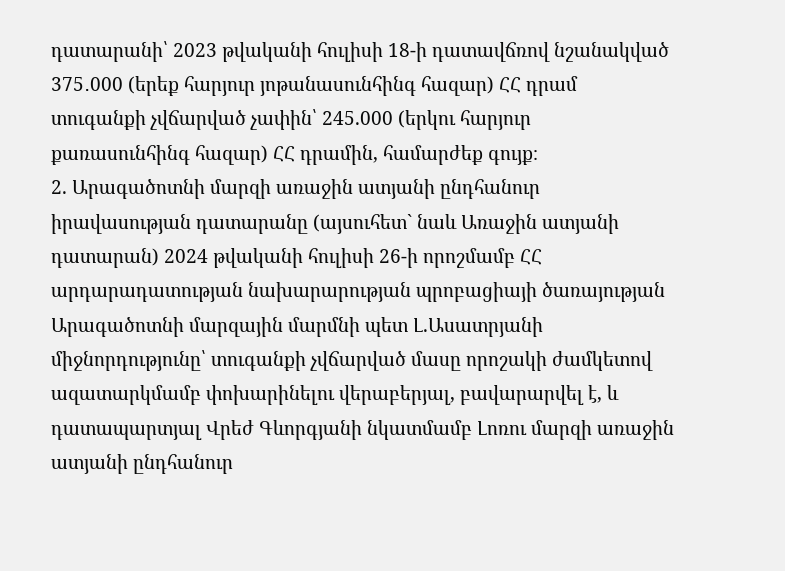դատարանի՝ 2023 թվականի հուլիսի 18-ի դատավճռով նշանակված 375․000 (երեք հարյուր յոթանասունհինգ հազար) ՀՀ դրամ տուգանքի չվճարված չափին՝ 245.000 (երկու հարյուր քառասունհինգ հազար) ՀՀ դրամին, համարժեք գույք։
2. Արագածոտնի մարզի առաջին ատյանի ընդհանուր իրավասության դատարանը (այսուհետ` նաև Առաջին ատյանի դատարան) 2024 թվականի հուլիսի 26-ի որոշմամբ ՀՀ արդարադատության նախարարության պրոբացիայի ծառայության Արագածոտնի մարզային մարմնի պետ Լ.Ասատրյանի միջնորդությունը՝ տուգանքի չվճարված մասը որոշակի ժամկետով ազատարկմամբ փոխարինելու վերաբերյալ, բավարարվել է, և դատապարտյալ Վրեժ Գևորգյանի նկատմամբ Լոռու մարզի առաջին ատյանի ընդհանուր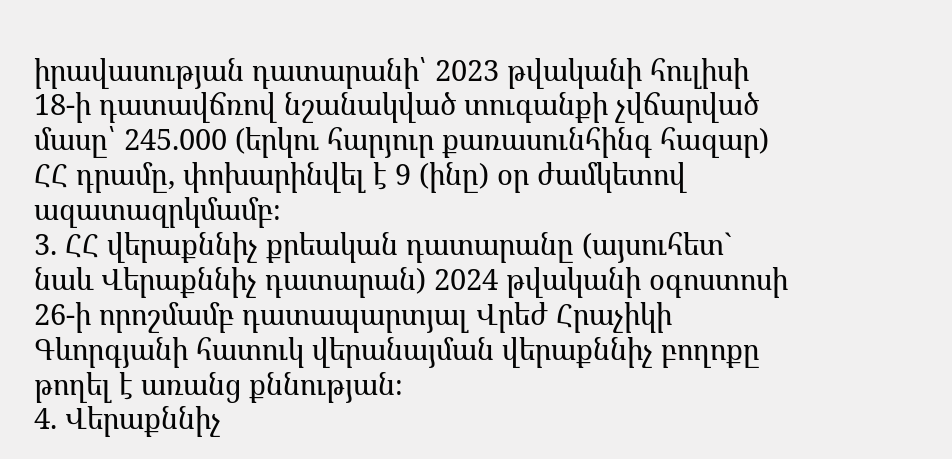իրավասության դատարանի՝ 2023 թվականի հուլիսի 18-ի դատավճռով նշանակված տուգանքի չվճարված մասը՝ 245.000 (երկու հարյուր քառասունհինգ հազար) ՀՀ դրամը, փոխարինվել է 9 (ինը) օր ժամկետով ազատազրկմամբ։
3. ՀՀ վերաքննիչ քրեական դատարանը (այսուհետ` նաև Վերաքննիչ դատարան) 2024 թվականի օգոստոսի 26-ի որոշմամբ դատապարտյալ Վրեժ Հրաչիկի Գևորգյանի հատուկ վերանայման վերաքննիչ բողոքը թողել է առանց քննության։
4. Վերաքննիչ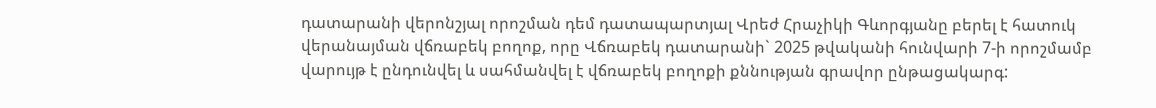դատարանի վերոնշյալ որոշման դեմ դատապարտյալ Վրեժ Հրաչիկի Գևորգյանը բերել է հատուկ վերանայման վճռաբեկ բողոք, որը Վճռաբեկ դատարանի` 2025 թվականի հունվարի 7-ի որոշմամբ վարույթ է ընդունվել և սահմանվել է վճռաբեկ բողոքի քննության գրավոր ընթացակարգ: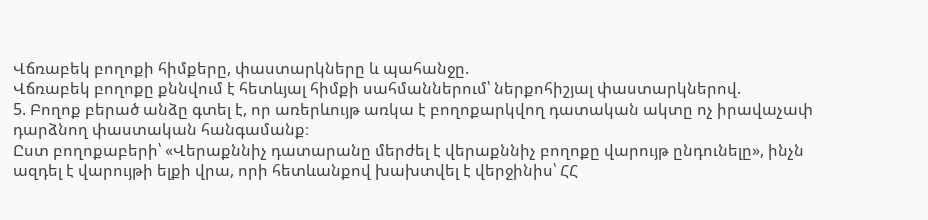Վճռաբեկ բողոքի հիմքերը, փաստարկները և պահանջը.
Վճռաբեկ բողոքը քննվում է հետևյալ հիմքի սահմաններում՝ ներքոհիշյալ փաստարկներով.
5. Բողոք բերած անձը գտել է, որ առերևույթ առկա է բողոքարկվող դատական ակտը ոչ իրավաչափ դարձնող փաստական հանգամանք։
Ըստ բողոքաբերի՝ «Վերաքննիչ դատարանը մերժել է վերաքննիչ բողոքը վարույթ ընդունելը», ինչն ազդել է վարույթի ելքի վրա, որի հետևանքով խախտվել է վերջինիս՝ ՀՀ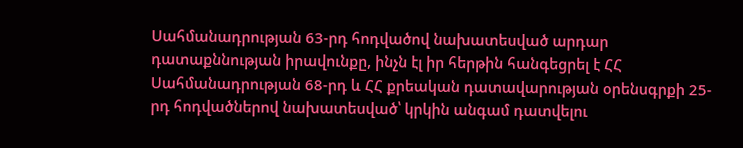Սահմանադրության 63-րդ հոդվածով նախատեսված արդար դատաքննության իրավունքը, ինչն էլ իր հերթին հանգեցրել է ՀՀ Սահմանադրության 68-րդ և ՀՀ քրեական դատավարության օրենսգրքի 25-րդ հոդվածներով նախատեսված՝ կրկին անգամ դատվելու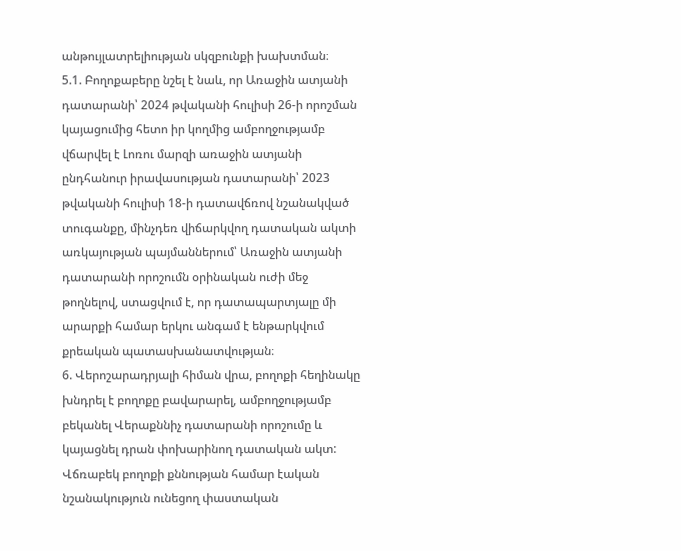անթույլատրելիության սկզբունքի խախտման։
5.1. Բողոքաբերը նշել է նաև, որ Առաջին ատյանի դատարանի՝ 2024 թվականի հուլիսի 26-ի որոշման կայացումից հետո իր կողմից ամբողջությամբ վճարվել է Լոռու մարզի առաջին ատյանի ընդհանուր իրավասության դատարանի՝ 2023 թվականի հուլիսի 18-ի դատավճռով նշանակված տուգանքը, մինչդեռ վիճարկվող դատական ակտի առկայության պայմաններում՝ Առաջին ատյանի դատարանի որոշումն օրինական ուժի մեջ թողնելով, ստացվում է, որ դատապարտյալը մի արարքի համար երկու անգամ է ենթարկվում քրեական պատասխանատվության։
6. Վերոշարադրյալի հիման վրա, բողոքի հեղինակը խնդրել է բողոքը բավարարել, ամբողջությամբ բեկանել Վերաքննիչ դատարանի որոշումը և կայացնել դրան փոխարինող դատական ակտ:
Վճռաբեկ բողոքի քննության համար էական նշանակություն ունեցող փաստական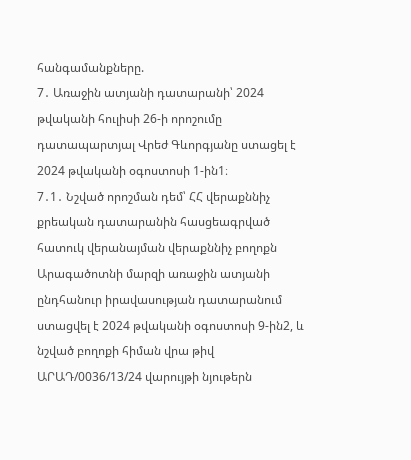հանգամանքները.
7․ Առաջին ատյանի դատարանի՝ 2024 թվականի հուլիսի 26-ի որոշումը դատապարտյալ Վրեժ Գևորգյանը ստացել է 2024 թվականի օգոստոսի 1-ին1։
7․1․ Նշված որոշման դեմ՝ ՀՀ վերաքննիչ քրեական դատարանին հասցեագրված հատուկ վերանայման վերաքննիչ բողոքն Արագածոտնի մարզի առաջին ատյանի ընդհանուր իրավասության դատարանում ստացվել է 2024 թվականի օգոստոսի 9-ին2, և նշված բողոքի հիման վրա թիվ ԱՐԱԴ/0036/13/24 վարույթի նյութերն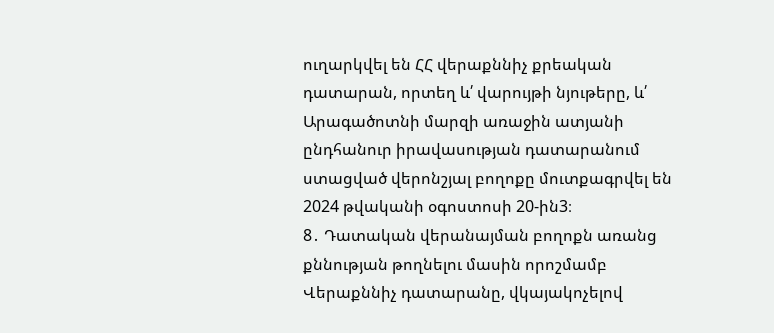ուղարկվել են ՀՀ վերաքննիչ քրեական դատարան, որտեղ և՛ վարույթի նյութերը, և՛ Արագածոտնի մարզի առաջին ատյանի ընդհանուր իրավասության դատարանում ստացված վերոնշյալ բողոքը մուտքագրվել են 2024 թվականի օգոստոսի 20-ին3։
8․ Դատական վերանայման բողոքն առանց քննության թողնելու մասին որոշմամբ Վերաքննիչ դատարանը, վկայակոչելով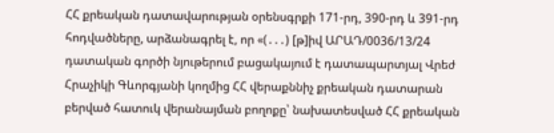ՀՀ քրեական դատավարության օրենսգրքի 171-րդ, 390-րդ և 391-րդ հոդվածները, արձանագրել է, որ «(․․․) [թ]իվ ԱՐԱԴ/0036/13/24 դատական գործի նյութերում բացակայում է դատապարտյալ Վրեժ Հրաչիկի Գևորգյանի կողմից ՀՀ վերաքննիչ քրեական դատարան բերված հատուկ վերանայման բողոքը՝ նախատեսված ՀՀ քրեական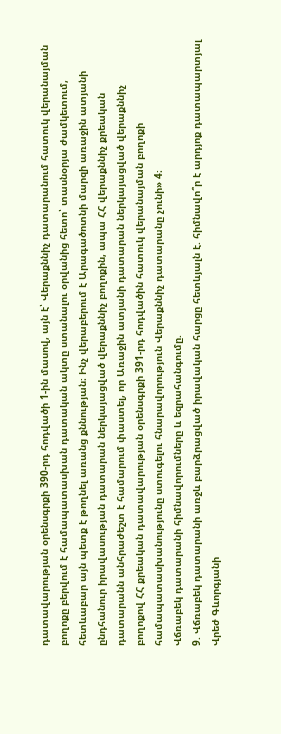դատավարության օրենսգրքի 390-րդ հոդվածի 1-ին մասով, այն է՝ Վերաքննիչ դատարանում հատուկ վերանայման բողոքը բերվում է համապատասխան դատական ակտը ստանալու օրվանից հետո՝ տասնօրյա ժամկետում, հետևաբար այն պետք է թողնել առանց քննության։ Ինչ վերաբերում է Արագածոտնի մարզի առաջին ատյանի ընդհանուր իրավասության դատարան ներկայացված վերաքննիչ բողոքին, ապա ՀՀ վերաքննիչ քրեական դատարանն անհրաժեշտ է համարում փաստել, որ Առաջին ատյանի դատարան ներկայացված վերաքննիչ բողոքով ՀՀ քրեական դատավարության օրենսգրքի 391-րդ հոդվածին հատուկ վերանայման բողոքի համապատասխանությունը ստուգելու հնարավորություն Վերաքննիչ դատարանը չունի» 4։
Վճռաբեկ դատարանի հիմնավորումները և եզրահանգումը.
9. Վճռաբեկ դատարանի առջև բարձրացված իրավական հարցը հետևյալն է. հիմնավո՞ր է արդյոք դատապարտյալ Վրեժ Գևորգյանի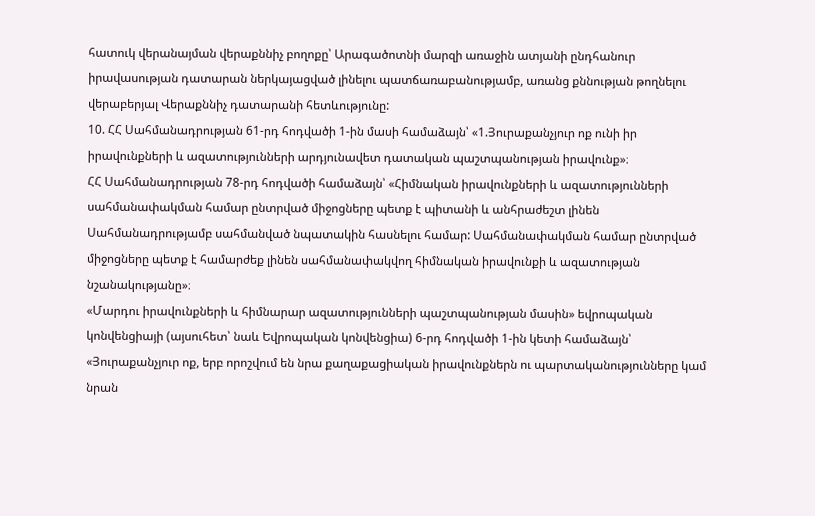հատուկ վերանայման վերաքննիչ բողոքը՝ Արագածոտնի մարզի առաջին ատյանի ընդհանուր իրավասության դատարան ներկայացված լինելու պատճառաբանությամբ, առանց քննության թողնելու վերաբերյալ Վերաքննիչ դատարանի հետևությունը:
10. ՀՀ Սահմանադրության 61-րդ հոդվածի 1-ին մասի համաձայն՝ «1.Յուրաքանչյուր ոք ունի իր իրավունքների և ազատությունների արդյունավետ դատական պաշտպանության իրավունք»։
ՀՀ Սահմանադրության 78-րդ հոդվածի համաձայն՝ «Հիմնական իրավունքների և ազատությունների սահմանափակման համար ընտրված միջոցները պետք է պիտանի և անհրաժեշտ լինեն Սահմանադրությամբ սահմանված նպատակին հասնելու համար: Սահմանափակման համար ընտրված միջոցները պետք է համարժեք լինեն սահմանափակվող հիմնական իրավունքի և ազատության նշանակությանը»։
«Մարդու իրավունքների և հիմնարար ազատությունների պաշտպանության մասին» եվրոպական կոնվենցիայի (այսուհետ՝ նաև Եվրոպական կոնվենցիա) 6-րդ հոդվածի 1-ին կետի համաձայն՝ «Յուրաքանչյուր ոք, երբ որոշվում են նրա քաղաքացիական իրավունքներն ու պարտականությունները կամ նրան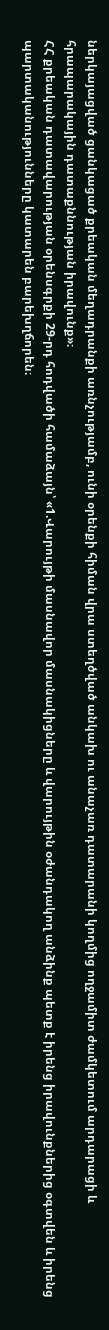ներկայացված ցանկացած քրեական մեղադրանքի առնչությամբ, ունի օրենքի հիման վրա ստեղծված անկախ ու անաչառ դատարանի կողմից ողջամիտ ժամկետում արդարացի և հրապարակային դատաքննության իրավունք»։
ՀՀ քրեական դատավարության օրենսգրքի 29-րդ հոդվածի համաձայն՝ «1.Վարույթի մասնավոր մասնակիցները և վարույթին օժանդակող անձինք պետք է իրենց իրավունքներից օգտվեն և իրենց պարտականությունները կատարեն բարեխղճորեն։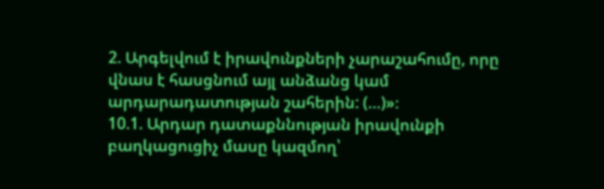2. Արգելվում է իրավունքների չարաշահումը, որը վնաս է հասցնում այլ անձանց կամ արդարադատության շահերին: (…)»։
10.1. Արդար դատաքննության իրավունքի բաղկացուցիչ մասը կազմող՝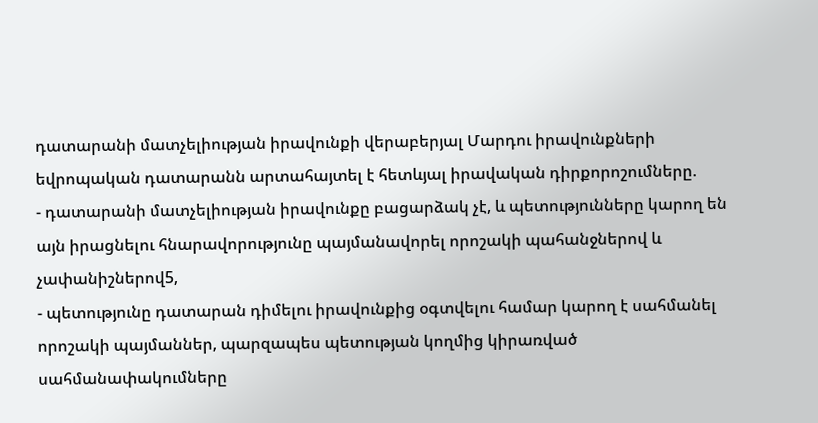դատարանի մատչելիության իրավունքի վերաբերյալ Մարդու իրավունքների եվրոպական դատարանն արտահայտել է հետևյալ իրավական դիրքորոշումները.
- դատարանի մատչելիության իրավունքը բացարձակ չէ, և պետությունները կարող են այն իրացնելու հնարավորությունը պայմանավորել որոշակի պահանջներով և չափանիշներով5,
- պետությունը դատարան դիմելու իրավունքից օգտվելու համար կարող է սահմանել որոշակի պայմաններ, պարզապես պետության կողմից կիրառված սահմանափակումները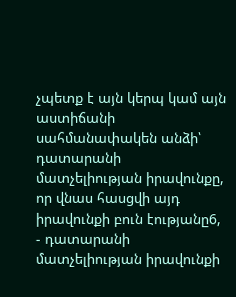չպետք է այն կերպ կամ այն աստիճանի սահմանափակեն անձի՝ դատարանի մատչելիության իրավունքը, որ վնաս հասցվի այդ իրավունքի բուն էությանը6,
- դատարանի մատչելիության իրավունքի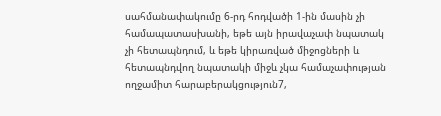սահմանափակումը 6-րդ հոդվածի 1-ին մասին չի համապատասխանի, եթե այն իրավաչափ նպատակ չի հետապնդում, և եթե կիրառված միջոցների և հետապնդվող նպատակի միջև չկա համաչափության ողջամիտ հարաբերակցություն7,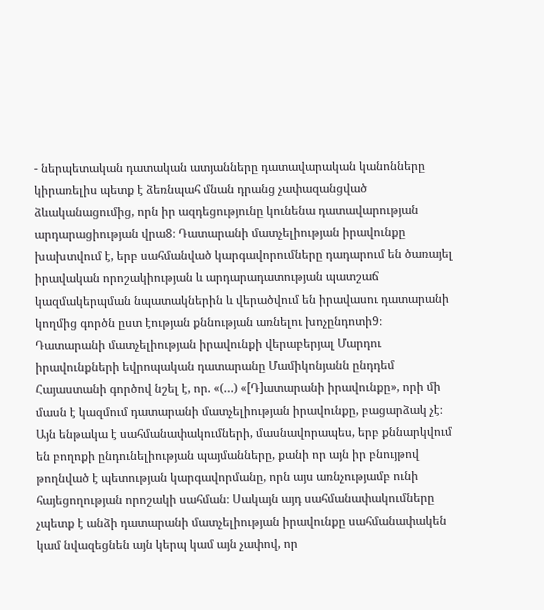- ներպետական դատական ատյանները դատավարական կանոնները կիրառելիս պետք է ձեռնպահ մնան դրանց չափազանցված ձևականացումից, որն իր ազդեցությունը կունենա դատավարության արդարացիության վրա8։ Դատարանի մատչելիության իրավունքը խախտվում է, երբ սահմանված կարգավորումները դադարում են ծառայել իրավական որոշակիության և արդարադատության պատշաճ կազմակերպման նպատակներին և վերածվում են իրավասու դատարանի կողմից գործն ըստ էության քննության առնելու խոչընդոտի9։
Դատարանի մատչելիության իրավունքի վերաբերյալ Մարդու իրավունքների եվրոպական դատարանը Մամիկոնյանն ընդդեմ Հայաստանի գործով նշել է, որ. «(…) «[Դ]ատարանի իրավունքը», որի մի մասն է կազմում դատարանի մատչելիության իրավունքը, բացարձակ չէ։ Այն ենթակա է սահմանափակումների, մասնավորապես, երբ քննարկվում են բողոքի ընդունելիության պայմանները, քանի որ այն իր բնույթով թողնված է պետության կարգավորմանը, որն այս առնչությամբ ունի հայեցողության որոշակի սահման։ Սակայն այդ սահմանափակումները չպետք է անձի դատարանի մատչելիության իրավունքը սահմանափակեն կամ նվազեցնեն այն կերպ կամ այն չափով, որ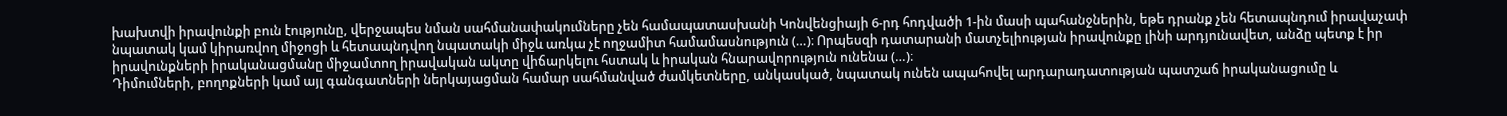խախտվի իրավունքի բուն էությունը, վերջապես նման սահմանափակումները չեն համապատասխանի Կոնվենցիայի 6-րդ հոդվածի 1-ին մասի պահանջներին, եթե դրանք չեն հետապնդում իրավաչափ նպատակ կամ կիրառվող միջոցի և հետապնդվող նպատակի միջև առկա չէ ողջամիտ համամասնություն (…)։ Որպեսզի դատարանի մատչելիության իրավունքը լինի արդյունավետ, անձը պետք է իր իրավունքների իրականացմանը միջամտող իրավական ակտը վիճարկելու հստակ և իրական հնարավորություն ունենա (…)։
Դիմումների, բողոքների կամ այլ գանգատների ներկայացման համար սահմանված ժամկետները, անկասկած, նպատակ ունեն ապահովել արդարադատության պատշաճ իրականացումը և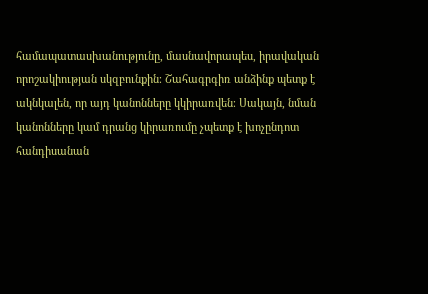համապատասխանությունը, մասնավորապես, իրավական որոշակիության սկզբունքին։ Շահագրգիռ անձինք պետք է ակնկալեն, որ այդ կանոնները կկիրառվեն։ Սակայն, նման կանոնները կամ դրանց կիրառումը չպետք է խոչընդոտ հանդիսանան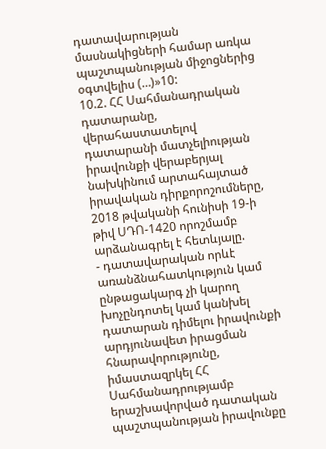դատավարության մասնակիցների համար առկա պաշտպանության միջոցներից օգտվելիս (…)»10:
10.2. ՀՀ Սահմանադրական դատարանը, վերահաստատելով դատարանի մատչելիության իրավունքի վերաբերյալ նախկինում արտահայտած իրավական դիրքորոշումները, 2018 թվականի հունիսի 19-ի թիվ ՍԴՈ-1420 որոշմամբ արձանագրել է հետևյալը.
- դատավարական որևէ առանձնահատկություն կամ ընթացակարգ չի կարող խոչընդոտել կամ կանխել դատարան դիմելու իրավունքի արդյունավետ իրացման հնարավորությունը, իմաստազրկել ՀՀ Սահմանադրությամբ երաշխավորված դատական պաշտպանության իրավունքը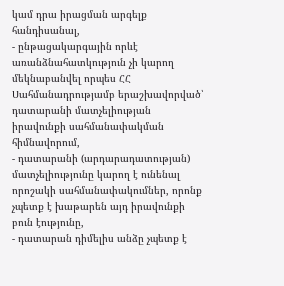կամ դրա իրացման արգելք հանդիսանալ,
- ընթացակարգային որևէ առանձնահատկություն չի կարող մեկնաբանվել որպես ՀՀ Սահմանադրությամբ երաշխավորված՝ դատարանի մատչելիության իրավունքի սահմանափակման հիմնավորում,
- դատարանի (արդարադատության) մատչելիությունը կարող է ունենալ որոշակի սահմանափակումներ, որոնք չպետք է խաթարեն այդ իրավունքի բուն էությունը,
- դատարան դիմելիս անձը չպետք է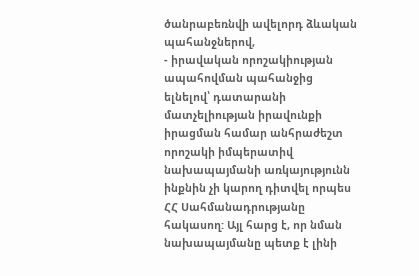ծանրաբեռնվի ավելորդ ձևական պահանջներով,
- իրավական որոշակիության ապահովման պահանջից ելնելով՝ դատարանի մատչելիության իրավունքի իրացման համար անհրաժեշտ որոշակի իմպերատիվ նախապայմանի առկայությունն ինքնին չի կարող դիտվել որպես ՀՀ Սահմանադրությանը հակասող: Այլ հարց է, որ նման նախապայմանը պետք է լինի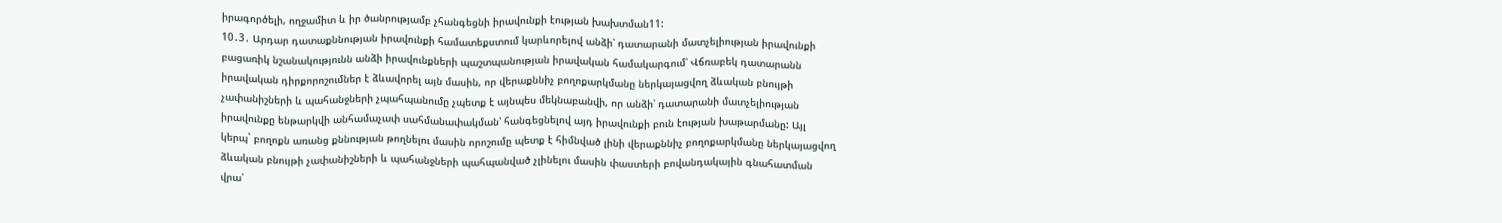իրագործելի, ողջամիտ և իր ծանրությամբ չհանգեցնի իրավունքի էության խախտման11:
10․3․ Արդար դատաքննության իրավունքի համատեքստում կարևորելով անձի՝ դատարանի մատչելիության իրավունքի բացառիկ նշանակությունն անձի իրավունքների պաշտպանության իրավական համակարգում՝ Վճռաբեկ դատարանն իրավական դիրքորոշումներ է ձևավորել այն մասին, որ վերաքննիչ բողոքարկմանը ներկայացվող ձևական բնույթի չափանիշների և պահանջների չպահպանումը չպետք է այնպես մեկնաբանվի, որ անձի՝ դատարանի մատչելիության իրավունքը ենթարկվի անհամաչափ սահմանափակման՝ հանգեցնելով այդ իրավունքի բուն էության խաթարմանը: Այլ կերպ` բողոքն առանց քննության թողնելու մասին որոշումը պետք է հիմնված լինի վերաքննիչ բողոքարկմանը ներկայացվող ձևական բնույթի չափանիշների և պահանջների պահպանված չլինելու մասին փաստերի բովանդակային գնահատման վրա՝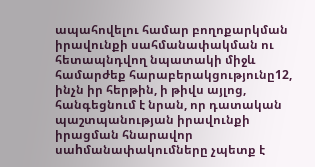ապահովելու համար բողոքարկման իրավունքի սահմանափակման ու հետապնդվող նպատակի միջև համարժեք հարաբերակցությունը12, ինչն իր հերթին, ի թիվս այլոց, հանգեցնում է նրան, որ դատական պաշտպանության իրավունքի իրացման հնարավոր սաhմանափակումները չպետք է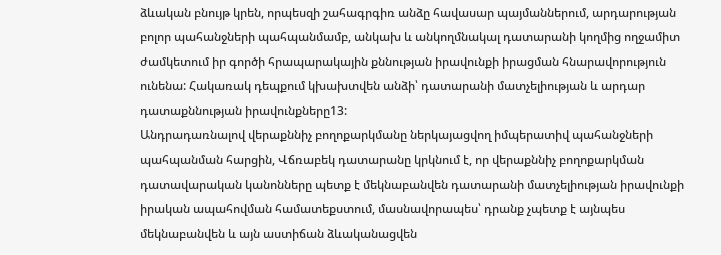ձևական բնույթ կրեն, որպեսզի շահագրգիռ անձը հավասար պայմաններում, արդարության բոլոր պահանջների պահպանմամբ, անկախ և անկողմնակալ դատարանի կողմից ողջամիտ ժամկետում իր գործի հրապարակային քննության իրավունքի իրացման հնարավորություն ունենա: Հակառակ դեպքում կխախտվեն անձի՝ դատարանի մատչելիության և արդար դատաքննության իրավունքները13:
Անդրադառնալով վերաքննիչ բողոքարկմանը ներկայացվող իմպերատիվ պահանջների պահպանման հարցին, Վճռաբեկ դատարանը կրկնում է, որ վերաքննիչ բողոքարկման դատավարական կանոնները պետք է մեկնաբանվեն դատարանի մատչելիության իրավունքի իրական ապահովման համատեքստում, մասնավորապես՝ դրանք չպետք է այնպես մեկնաբանվեն և այն աստիճան ձևականացվեն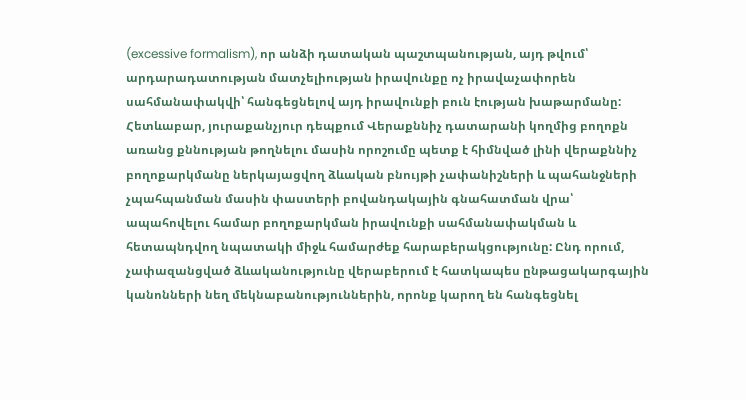(excessive formalism), որ անձի դատական պաշտպանության, այդ թվում՝ արդարադատության մատչելիության իրավունքը ոչ իրավաչափորեն սահմանափակվի՝ հանգեցնելով այդ իրավունքի բուն էության խաթարմանը:
Հետևաբար, յուրաքանչյուր դեպքում Վերաքննիչ դատարանի կողմից բողոքն առանց քննության թողնելու մասին որոշումը պետք է հիմնված լինի վերաքննիչ բողոքարկմանը ներկայացվող ձևական բնույթի չափանիշների և պահանջների չպահպանման մասին փաստերի բովանդակային գնահատման վրա՝ ապահովելու համար բողոքարկման իրավունքի սահմանափակման և հետապնդվող նպատակի միջև համարժեք հարաբերակցությունը: Ընդ որում, չափազանցված ձևականությունը վերաբերում է հատկապես ընթացակարգային կանոնների նեղ մեկնաբանություններին, որոնք կարող են հանգեցնել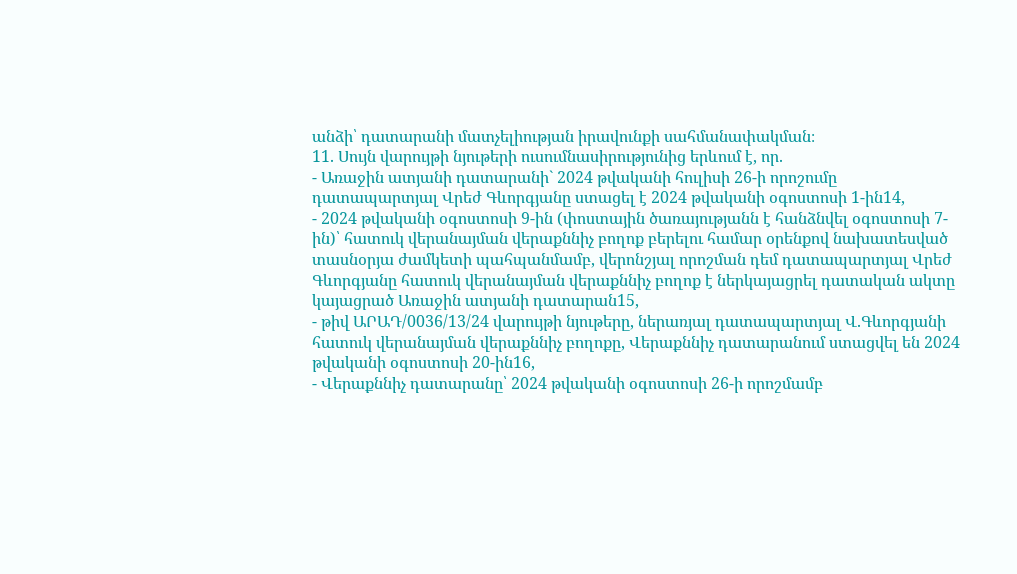անձի՝ դատարանի մատչելիության իրավունքի սահմանափակման։
11. Սույն վարույթի նյութերի ուսումնասիրությունից երևում է, որ.
- Առաջին ատյանի դատարանի` 2024 թվականի հուլիսի 26-ի որոշումը դատապարտյալ Վրեժ Գևորգյանը ստացել է 2024 թվականի օգոստոսի 1-ին14,
- 2024 թվականի օգոստոսի 9-ին (փոստային ծառայությանն է հանձնվել օգոստոսի 7-ին)՝ հատուկ վերանայման վերաքննիչ բողոք բերելու համար օրենքով նախատեսված տասնօրյա ժամկետի պահպանմամբ, վերոնշյալ որոշման դեմ դատապարտյալ Վրեժ Գևորգյանը հատուկ վերանայման վերաքննիչ բողոք է ներկայացրել դատական ակտը կայացրած Առաջին ատյանի դատարան15,
- թիվ ԱՐԱԴ/0036/13/24 վարույթի նյութերը, ներառյալ դատապարտյալ Վ.Գևորգյանի հատուկ վերանայման վերաքննիչ բողոքը, Վերաքննիչ դատարանում ստացվել են 2024 թվականի օգոստոսի 20-ին16,
- Վերաքննիչ դատարանը՝ 2024 թվականի օգոստոսի 26-ի որոշմամբ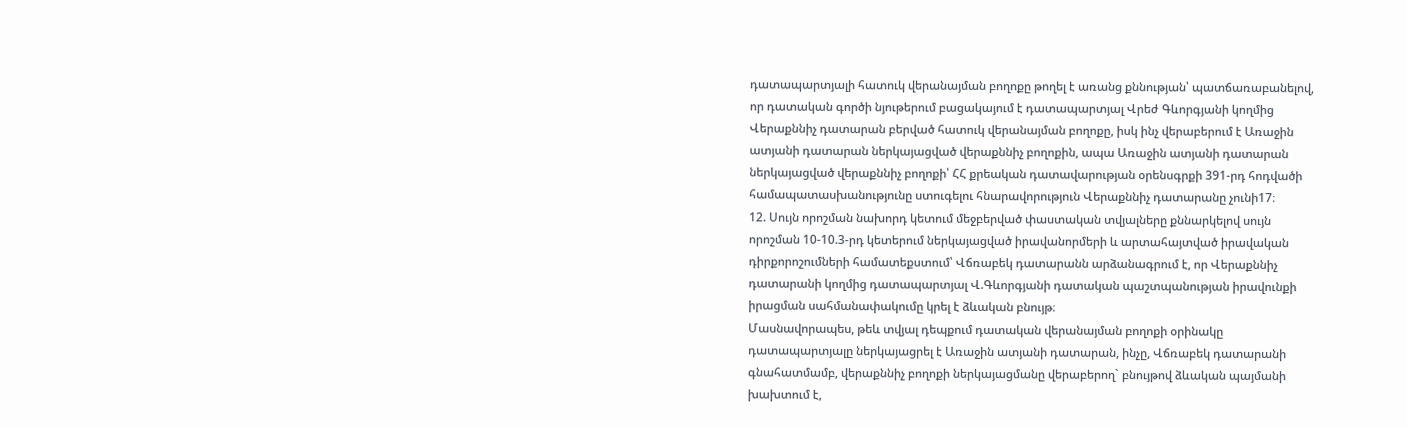դատապարտյալի հատուկ վերանայման բողոքը թողել է առանց քննության՝ պատճառաբանելով, որ դատական գործի նյութերում բացակայում է դատապարտյալ Վրեժ Գևորգյանի կողմից Վերաքննիչ դատարան բերված հատուկ վերանայման բողոքը, իսկ ինչ վերաբերում է Առաջին ատյանի դատարան ներկայացված վերաքննիչ բողոքին, ապա Առաջին ատյանի դատարան ներկայացված վերաքննիչ բողոքի՝ ՀՀ քրեական դատավարության օրենսգրքի 391-րդ հոդվածի համապատասխանությունը ստուգելու հնարավորություն Վերաքննիչ դատարանը չունի17։
12. Սույն որոշման նախորդ կետում մեջբերված փաստական տվյալները քննարկելով սույն որոշման 10-10.3-րդ կետերում ներկայացված իրավանորմերի և արտահայտված իրավական դիրքորոշումների համատեքստում՝ Վճռաբեկ դատարանն արձանագրում է, որ Վերաքննիչ դատարանի կողմից դատապարտյալ Վ.Գևորգյանի դատական պաշտպանության իրավունքի իրացման սահմանափակումը կրել է ձևական բնույթ։
Մասնավորապես, թեև տվյալ դեպքում դատական վերանայման բողոքի օրինակը դատապարտյալը ներկայացրել է Առաջին ատյանի դատարան, ինչը, Վճռաբեկ դատարանի գնահատմամբ, վերաքննիչ բողոքի ներկայացմանը վերաբերող` բնույթով ձևական պայմանի խախտում է,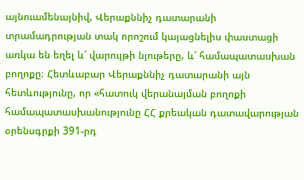այնուամենայնիվ, Վերաքննիչ դատարանի տրամադրության տակ որոշում կայացնելիս փաստացի առկա են եղել և՛ վարույթի նյութերը, և՛ համապատասխան բողոքը։ Հետևաբար Վերաքննիչ դատարանի այն հետևությունը, որ «հատուկ վերանայման բողոքի համապատասխանությունը ՀՀ քրեական դատավարության օրենսգրքի 391-րդ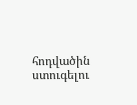հոդվածին ստուգելու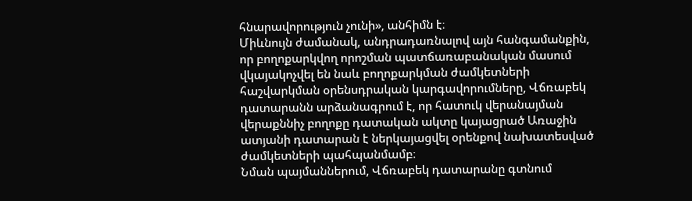հնարավորություն չունի», անհիմն է։
Միևնույն ժամանակ, անդրադառնալով այն հանգամանքին, որ բողոքարկվող որոշման պատճառաբանական մասում վկայակոչվել են նաև բողոքարկման ժամկետների հաշվարկման օրենսդրական կարգավորումները, Վճռաբեկ դատարանն արձանագրում է, որ հատուկ վերանայման վերաքննիչ բողոքը դատական ակտը կայացրած Առաջին ատյանի դատարան է ներկայացվել օրենքով նախատեսված ժամկետների պահպանմամբ։
Նման պայմաններում, Վճռաբեկ դատարանը գտնում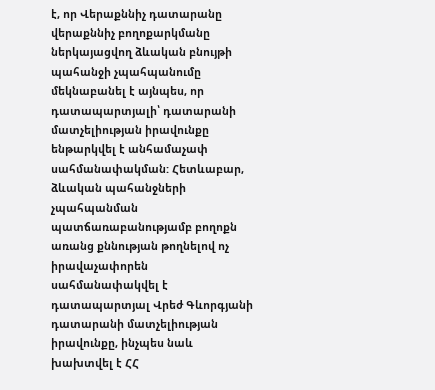է, որ Վերաքննիչ դատարանը վերաքննիչ բողոքարկմանը ներկայացվող ձևական բնույթի պահանջի չպահպանումը մեկնաբանել է այնպես, որ դատապարտյալի՝ դատարանի մատչելիության իրավունքը ենթարկվել է անհամաչափ սահմանափակման: Հետևաբար, ձևական պահանջների չպահպանման պատճառաբանությամբ բողոքն առանց քննության թողնելով ոչ իրավաչափորեն սահմանափակվել է դատապարտյալ Վրեժ Գևորգյանի դատարանի մատչելիության իրավունքը, ինչպես նաև խախտվել է ՀՀ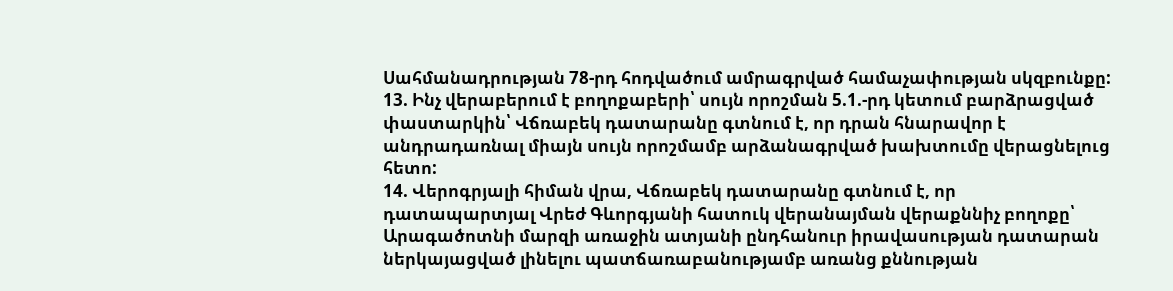Սահմանադրության 78-րդ հոդվածում ամրագրված համաչափության սկզբունքը:
13. Ինչ վերաբերում է բողոքաբերի՝ սույն որոշման 5.1.-րդ կետում բարձրացված փաստարկին՝ Վճռաբեկ դատարանը գտնում է, որ դրան հնարավոր է անդրադառնալ միայն սույն որոշմամբ արձանագրված խախտումը վերացնելուց հետո:
14. Վերոգրյալի հիման վրա, Վճռաբեկ դատարանը գտնում է, որ դատապարտյալ Վրեժ Գևորգյանի հատուկ վերանայման վերաքննիչ բողոքը՝ Արագածոտնի մարզի առաջին ատյանի ընդհանուր իրավասության դատարան ներկայացված լինելու պատճառաբանությամբ առանց քննության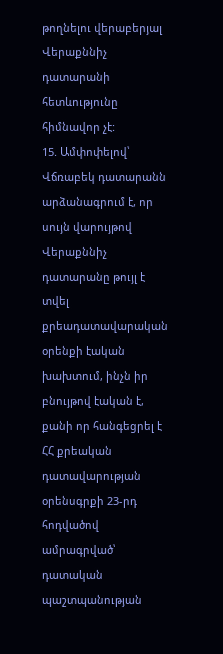թողնելու վերաբերյալ Վերաքննիչ դատարանի հետևությունը հիմնավոր չէ:
15. Ամփոփելով՝ Վճռաբեկ դատարանն արձանագրում է, որ սույն վարույթով Վերաքննիչ դատարանը թույլ է տվել քրեադատավարական օրենքի էական խախտում, ինչն իր բնույթով էական է, քանի որ հանգեցրել է ՀՀ քրեական դատավարության օրենսգրքի 23-րդ հոդվածով ամրագրված՝ դատական պաշտպանության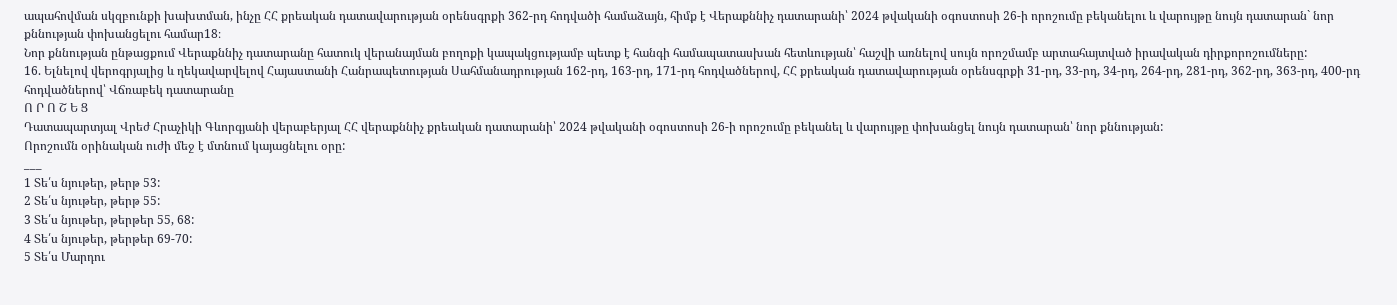ապահովման սկզբունքի խախտման, ինչը ՀՀ քրեական դատավարության օրենսգրքի 362-րդ հոդվածի համաձայն, հիմք է Վերաքննիչ դատարանի՝ 2024 թվականի օգոստոսի 26-ի որոշումը բեկանելու և վարույթը նույն դատարան` նոր քննության փոխանցելու համար18։
Նոր քննության ընթացքում Վերաքննիչ դատարանը հատուկ վերանայման բողոքի կապակցությամբ պետք է հանգի համապատասխան հետևության՝ հաշվի առնելով սույն որոշմամբ արտահայտված իրավական դիրքորոշումները:
16. Ելնելով վերոգրյալից և ղեկավարվելով Հայաստանի Հանրապետության Սահմանադրության 162-րդ, 163-րդ, 171-րդ հոդվածներով, ՀՀ քրեական դատավարության օրենսգրքի 31-րդ, 33-րդ, 34-րդ, 264-րդ, 281-րդ, 362-րդ, 363-րդ, 400-րդ հոդվածներով՝ Վճռաբեկ դատարանը
Ո Ր Ո Շ Ե Ց
Դատապարտյալ Վրեժ Հրաչիկի Գևորգյանի վերաբերյալ ՀՀ վերաքննիչ քրեական դատարանի՝ 2024 թվականի օգոստոսի 26-ի որոշումը բեկանել և վարույթը փոխանցել նույն դատարան՝ նոր քննության:
Որոշումն օրինական ուժի մեջ է մտնում կայացնելու օրը:
___
1 Տե՛ս նյութեր, թերթ 53:
2 Տե՛ս նյութեր, թերթ 55:
3 Տե՛ս նյութեր, թերթեր 55, 68:
4 Տե՛ս նյութեր, թերթեր 69-70:
5 Տե՛ս Մարդու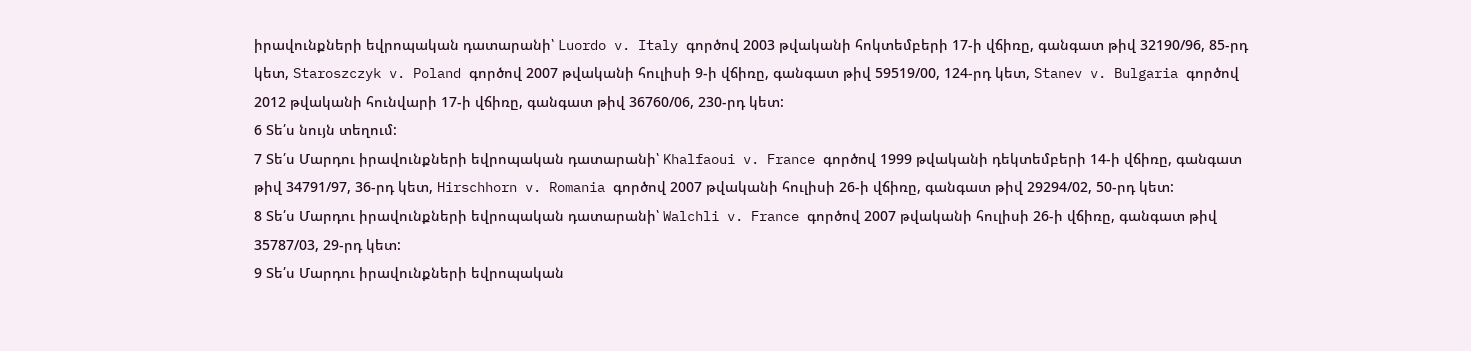իրավունքների եվրոպական դատարանի՝ Luordo v. Italy գործով 2003 թվականի հոկտեմբերի 17-ի վճիռը, գանգատ թիվ 32190/96, 85-րդ կետ, Staroszczyk v. Poland գործով 2007 թվականի հուլիսի 9-ի վճիռը, գանգատ թիվ 59519/00, 124-րդ կետ, Stanev v. Bulgaria գործով 2012 թվականի հունվարի 17-ի վճիռը, գանգատ թիվ 36760/06, 230-րդ կետ:
6 Տե՛ս նույն տեղում:
7 Տե՛ս Մարդու իրավունքների եվրոպական դատարանի՝ Khalfaoui v. France գործով 1999 թվականի դեկտեմբերի 14-ի վճիռը, գանգատ թիվ 34791/97, 36-րդ կետ, Hirschhorn v. Romania գործով 2007 թվականի հուլիսի 26-ի վճիռը, գանգատ թիվ 29294/02, 50-րդ կետ:
8 Տե՛ս Մարդու իրավունքների եվրոպական դատարանի՝ Walchli v. France գործով 2007 թվականի հուլիսի 26-ի վճիռը, գանգատ թիվ 35787/03, 29-րդ կետ:
9 Տե՛ս Մարդու իրավունքների եվրոպական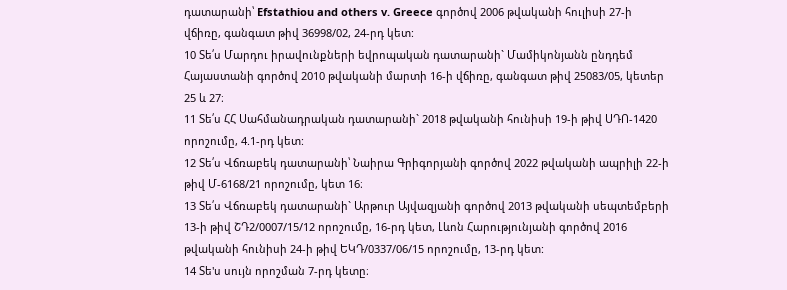դատարանի՝ Efstathiou and others v. Greece գործով 2006 թվականի հուլիսի 27-ի վճիռը, գանգատ թիվ 36998/02, 24-րդ կետ:
10 Տե՛ս Մարդու իրավունքների եվրոպական դատարանի` Մամիկոնյանն ընդդեմ Հայաստանի գործով 2010 թվականի մարտի 16-ի վճիռը, գանգատ թիվ 25083/05, կետեր 25 և 27։
11 Տե՛ս ՀՀ Սահմանադրական դատարանի` 2018 թվականի հունիսի 19-ի թիվ ՍԴՈ-1420 որոշումը, 4.1-րդ կետ:
12 Տե՛ս Վճռաբեկ դատարանի՝ Նաիրա Գրիգորյանի գործով 2022 թվականի ապրիլի 22-ի թիվ Մ-6168/21 որոշումը, կետ 16։
13 Տե՛ս Վճռաբեկ դատարանի` Արթուր Այվազյանի գործով 2013 թվականի սեպտեմբերի 13-ի թիվ ՇԴ2/0007/15/12 որոշումը, 16-րդ կետ, Լևոն Հարությունյանի գործով 2016 թվականի հունիսի 24-ի թիվ ԵԿԴ/0337/06/15 որոշումը, 13-րդ կետ:
14 Տե'ս սույն որոշման 7-րդ կետը։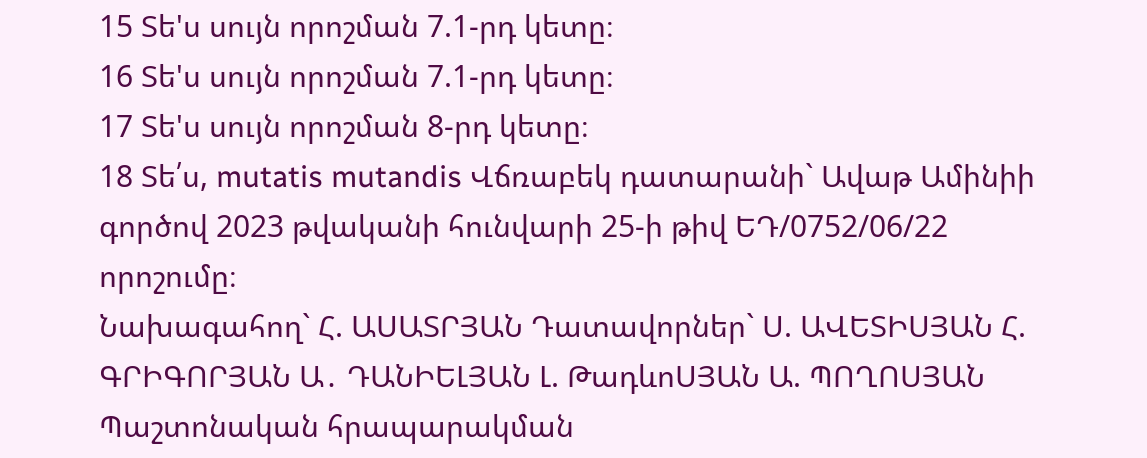15 Տե'ս սույն որոշման 7.1-րդ կետը։
16 Տե'ս սույն որոշման 7.1-րդ կետը։
17 Տե'ս սույն որոշման 8-րդ կետը։
18 Տե՛ս, mutatis mutandis Վճռաբեկ դատարանի` Ավաթ Ամինիի գործով 2023 թվականի հունվարի 25-ի թիվ ԵԴ/0752/06/22 որոշումը։
Նախագահող` Հ. ԱՍԱՏՐՅԱՆ Դատավորներ` Ս. ԱՎԵՏԻՍՅԱՆ Հ. ԳՐԻԳՈՐՅԱՆ Ա․ ԴԱՆԻԵԼՅԱՆ Լ. ԹադևոՍՅԱՆ Ա. ՊՈՂՈՍՅԱՆ
Պաշտոնական հրապարակման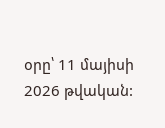օրը՝ 11 մայիսի 2026 թվական: